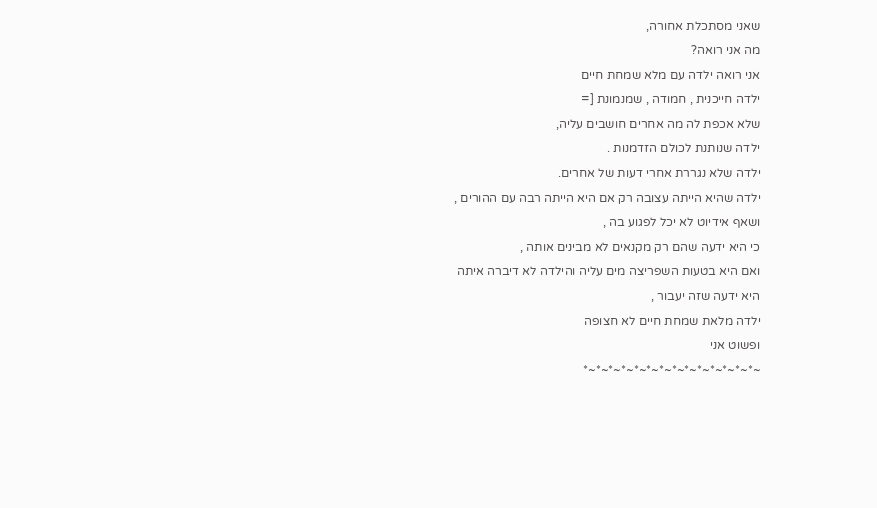שאני מסתכלת אחורה,
מה אני רואה?
אני רואה ילדה עם מלא שמחת חיים
ילדה חייכנית , חמודה , שמנמונת [=
שלא אכפת לה מה אחרים חושבים עליה,
ילדה שנותנת לכולם הזדמנות .
ילדה שלא נגררת אחרי דעות של אחרים.
ילדה שהיא הייתה עצובה רק אם היא הייתה רבה עם ההורים ,
ושאף אידיוט לא יכל לפגוע בה ,
כי היא ידעה שהם רק מקנאים לא מבינים אותה ,
ואם היא בטעות השפריצה מים עליה והילדה לא דיברה איתה
היא ידעה שזה יעבור ,
ילדה מלאת שמחת חיים לא חצופה
ופשוט אני
~*~*~*~*~*~*~*~*~*~*~*~*~*~*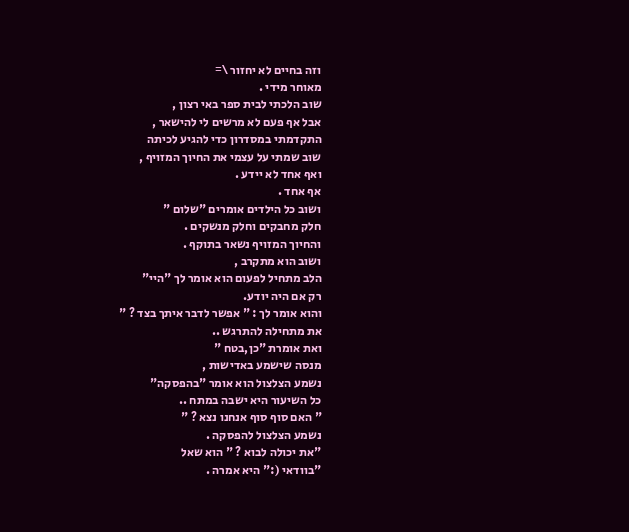וזה בחיים לא יחזור \=
מאוחר מידי .
שוב הלכתי לבית ספר באי רצון ,
אבל אף פעם לא מרשים לי להישאר ,
התקדמתי במסדרון כדי להגיע לכיתה
שוב שמתי על עצמי את החיוך המזויף ,
ואף אחד לא יידע .
אף אחד .
ושוב כל הילדים אומרים "שלום "
חלק מחבקים וחלק מנשקים .
והחיוך המזויף נשאר בתוקף .
ושוב הוא מתקרב ,
הלב מתחיל לפעום הוא אומר לך "היי"
רק אם היה יודע.
והוא אומר לך : " אפשר לדבר איתך בצד ? "
את מתחילה להתרגש ..
ואת אומרת "כן,בטח "
מנסה שישמע באדישות ,
נשמע הצלצול הוא אומר "בהפסקה"
כל השיעור היא ישבה במתח ..
" האם סוף סוף אנחנו נצא ? "
נשמע הצלצול להפסקה .
"את יכולה לבוא ? " הוא שאל
"בוודאי (:" היא אמרה .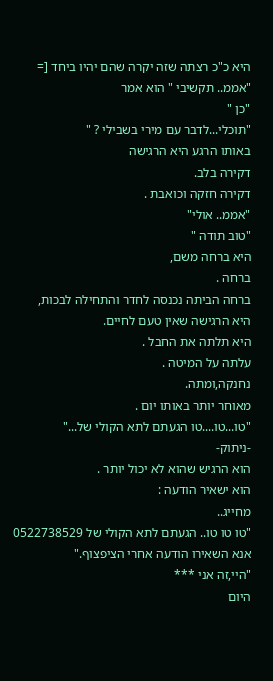היא כ"כ רצתה שזה יקרה שהם יהיו ביחד [=
"אממ.. תקשיבי " הוא אמר
"כן "
"תוכלי...לדבר עם מירי בשבילי ? "
באותו הרגע היא הרגישה
דקירה בלב.
דקירה חזקה וכואבת .
"אממ.. אולי"
"טוב תודה "
היא ברחה משם,
ברחה .
ברחה הביתה נכנסה לחדר והתחילה לבכות,
היא הרגישה שאין טעם לחיים.
היא תלתה את החבל .
עלתה על המיטה .
נחנקה,ומתה.
מאוחר יותר באותו יום .
"טו...טו....טו הגעתם לתא הקולי של..."
-ניתוק-
הוא הרגיש שהוא לא יכול יותר .
הוא ישאיר הודעה :
מחייג..
"טו טו טו.. הגעתם לתא הקולי של 0522738529 אנא השאירו הודעה אחרי הציפצוף."
"היי,זה אני ***
היום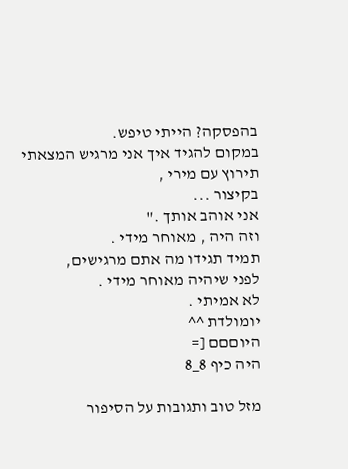בהפסקה? הייתי טיפש.
במקום להגיד איך אני מרגיש המצאתי
תירוץ עם מירי ,
בקיצור ...
אני אוהב אותך ."
וזה היה , מאוחר מידי .
תמיד תגידו מה אתם מרגישים,
לפני שיהיה מאוחר מידי .
לא אמיתי .
יומולדת ^^
היוםםם [=
היה כיף 8_8

מזל טוב ותגובות על הסיפור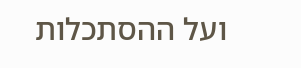ועל ההסתכלות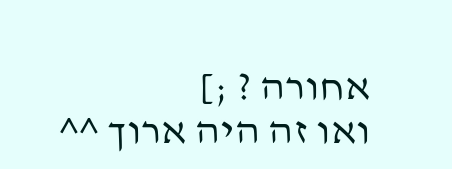אחורה ? ;]
ואו זה היה ארוך ^^